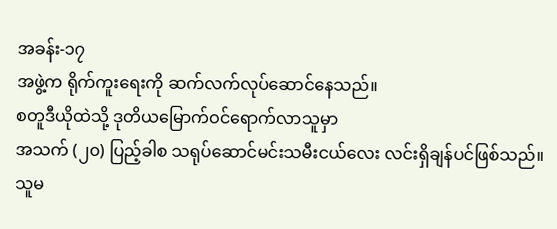အခန်း-၁၇
အဖွဲ့က ရိုက်ကူးရေးကို ဆက်လက်လုပ်ဆောင်နေသည်။
စတူဒီယိုထဲသို့ ဒုတိယမြောက်ဝင်ရောက်လာသူမှာ
အသက် (၂၀) ပြည့်ခါစ သရုပ်ဆောင်မင်းသမီးငယ်လေး လင်းရှိချန်ပင်ဖြစ်သည်။
သူမ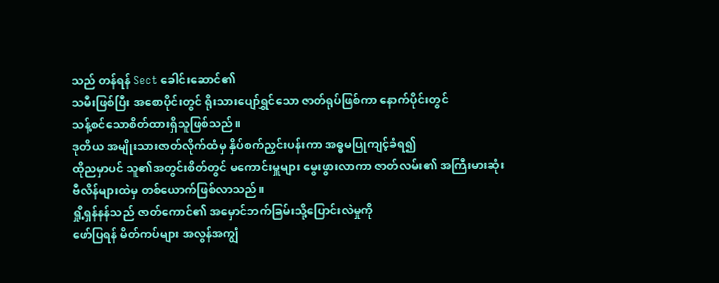သည် တန်ရန် Sect ခေါင်းဆောင်၏
သမီးဖြစ်ပြီး အစောပိုင်းတွင် ရိုးသားပျော်ရွှင်သော ဇာတ်ရုပ်ဖြစ်ကာ နောက်ပိုင်းတွင်
သန့်စင်သောစိတ်ထားရှိသူဖြစ်သည်။
ဒုတိယ အမျိုးသားဇာတ်လိုက်ထံမှ နှိပ်စက်ညှင်းပန်းကာ အဓ္ဓမပြုကျင့်ခံရ၍
ထိုညမှာပင် သူ၏အတွင်းစိတ်တွင် မကောင်းမှူများ မွေးဖွားလာကာ ဇာတ်လမ်း၏ အကြီးမားဆုံး ဗီလိန်များထဲမှ တစ်ယောက်ဖြစ်လာသည်။
ရှို့ရှန်နန်သည် ဇာတ်ကောင်၏ အမှောင်ဘက်ခြမ်းသို့ပြောင်းလဲမှုကို
ဖော်ပြရန် မိတ်ကပ်များ အလွန်အကျွံ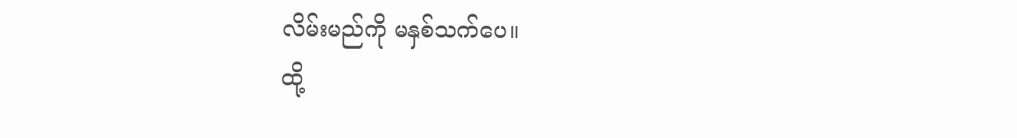လိမ်းမည်ကို မနှစ်သက်ပေ။
ထို့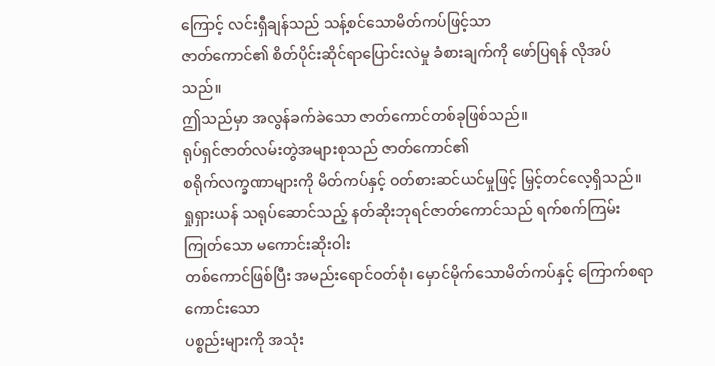ကြောင့် လင်းရှီချန်သည် သန့်စင်သောမိတ်ကပ်ဖြင့်သာ
ဇာတ်ကောင်၏ စိတ်ပိုင်းဆိုင်ရာပြောင်းလဲမှု ခံစားချက်ကို ဖော်ပြရန် လိုအပ်သည်။
ဤသည်မှာ အလွန်ခက်ခဲသော ဇာတ်ကောင်တစ်ခုဖြစ်သည်။
ရုပ်ရှင်ဇာတ်လမ်းတွဲအများစုသည် ဇာတ်ကောင်၏
စရိုက်လက္ခဏာများကို မိတ်ကပ်နှင့် ဝတ်စားဆင်ယင်မှုဖြင့် မြှင့်တင်လေ့ရှိသည်။
ရှုရှားယန် သရုပ်ဆောင်သည့် နတ်ဆိုးဘုရင်ဇာတ်ကောင်သည် ရက်စက်ကြမ်းကြုတ်သော မကောင်းဆိုးဝါး
တစ်ကောင်ဖြစ်ပြီး အမည်းရောင်ဝတ်စုံ၊ မှောင်မိုက်သောမိတ်ကပ်နှင့် ကြောက်စရာကောင်းသော
ပစ္စည်းများကို အသုံး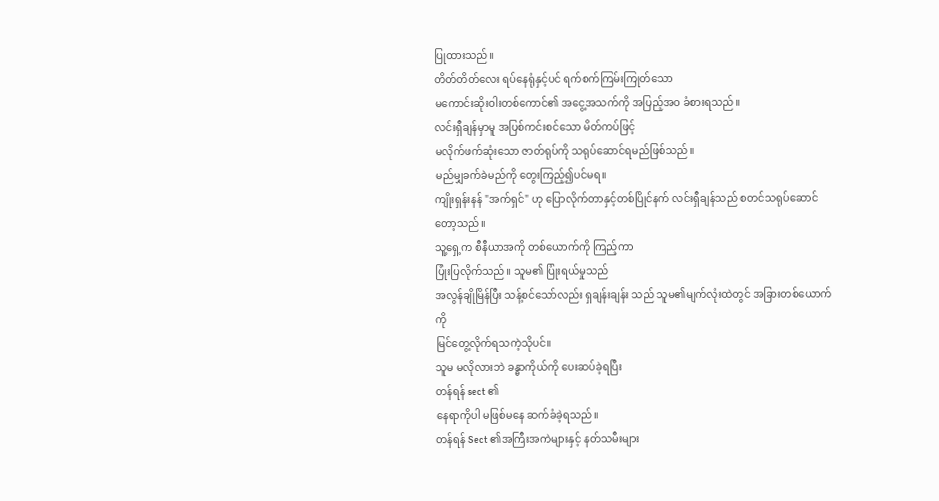ပြုထားသည်။
တိတ်တိတ်လေး ရပ်နေရုံနှင့်ပင် ရက်စက်ကြမ်းကြုတ်သော
မကောင်းဆိုးဝါးတစ်ကောင်၏ အငွေ့အသက်ကို အပြည့်အဝ ခံစားရသည်။
လင်းရှီချန်မှာမူ အပြစ်ကင်းစင်သော မိတ်ကပ်ဖြင့်
မလိုက်ဖက်ဆုံးသော ဇာတ်ရုပ်ကို သရုပ်ဆောင်ရမည်ဖြစ်သည်။
မည်မျှခက်ခဲမည်ကို တွေးကြည့်၍ပင်မရ။
ကျိုးရှန်းနန် "အက်ရှင်" ဟု ပြောလိုက်တာနှင့်တစ်ပြိုင်နက် လင်းရှီချန်သည် စတင်သရုပ်ဆောင်တော့သည်။
သူ့ရှေ့က စီနီယာအကို တစ်ယောက်ကို ကြည့်ကာ
ပြုံးပြလိုက်သည်။ သူမ၏ ပြုံးရယ်မှုသည်
အလွန်ချိုမြိန်ပြီး သန့်စင်သော်လည်း ရှချန်းချန်း သည် သူမ၏မျက်လုံးထဲတွင် အခြားတစ်ယောက်ကို
မြင်တွေ့လိုက်ရသကဲ့သိုပင်။
သူမ မလိုလားဘဲ ခန္ဓာကိုယ်ကို ပေးဆပ်ခဲ့ရပြီး
တန်ရန် sect ၏
နေရာကိုပါ မဖြစ်မနေ ဆက်ခံခဲ့ရသည်။
တန်ရန် Sect ၏အကြီးအကဲများနှင့် နတ်သမီးများ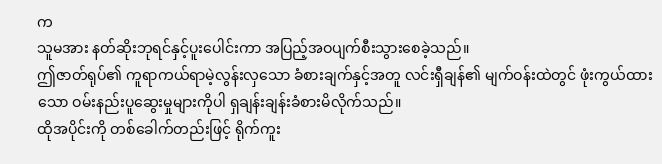က
သူမအား နတ်ဆိုးဘုရင်နှင့်ပူးပေါင်းကာ အပြည့်အဝပျက်စီးသွားစေခဲ့သည်။
ဤဇာတ်ရုပ်၏ ကူရာကယ်ရာမဲ့လွန်းလှသော ခံစားချက်နှင့်အတူ လင်းရှီချန်၏ မျက်ဝန်းထဲတွင် ဖုံးကွယ်ထားသော ဝမ်းနည်းပူဆွေးမှုများကိုပါ ရှချန်းချန်းခံစားမိလိုက်သည်။
ထိုအပိုင်းကို တစ်ခေါက်တည်းဖြင့် ရိုက်ကူး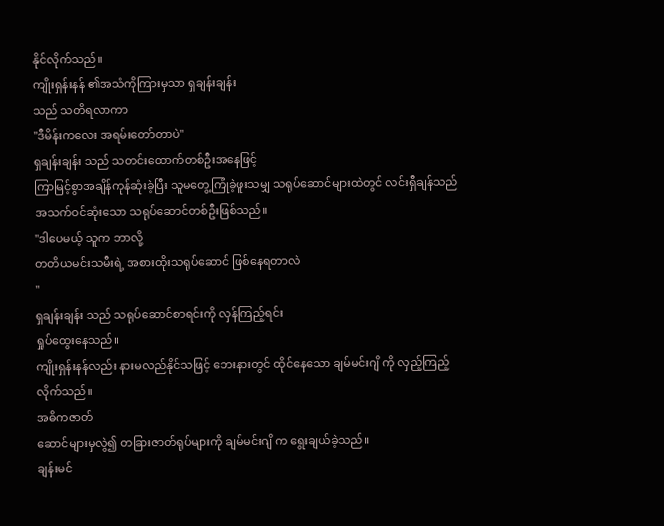နိုင်လိုက်သည်။
ကျိုးရှန်းနန် ၏အသံကိုကြားမှသာ ရှချန်းချန်း
သည် သတိရလာကာ
"ဒီမိန်းကလေး အရမ်းတော်တာပဲ"
ရှချန်းချန်း သည် သတင်းထောက်တစ်ဦးအနေဖြင့်
ကြာမြင့်စွာအချိန်ကုန်ဆုံးခဲ့ပြီး သူမတွေ့ကြုံခဲ့ဖူးသမျှ သရုပ်ဆောင်များထဲတွင် လင်းရှီချန်သည်
အသက်ဝင်ဆုံးသော သရုပ်ဆောင်တစ်ဦးဖြစ်သည်။
"ဒါပေမယ့် သူက ဘာလို့
တတိယမင်းသမီးရဲ့ အစားထိုးသရုပ်ဆောင် ဖြစ်နေရတာလဲ
"
ရှချန်းချန်း သည် သရုပ်ဆောင်စာရင်းကို လှန်ကြည့်ရင်း
ရှုပ်ထွေးနေသည်။
ကျိုးရှန်းနန်လည်း နားမလည်နိုင်သဖြင့် ဘေးနားတွင် ထိုင်နေသော ချမ်မင်းဂျိ ကို လှည့်ကြည့်လိုက်သည်။
အဓိကဇာတ်
ဆောင်များမှလွဲ၍ တခြားဇာတ်ရုပ်များကို ချမ်မင်းဂျိ က ရွေးချယ်ခဲ့သည်။
ချန်းမင်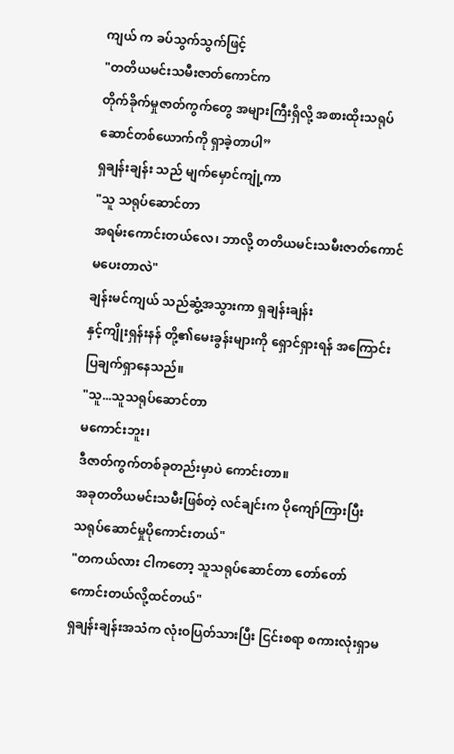ကျယ် က ခပ်သွက်သွက်ဖြင့်
"တတိယမင်းသမီးဇာတ်ကောင်က
တိုက်ခိုက်မှုဇာတ်ကွက်တွေ အများကြီးရှိလို့ အစားထိုးသရုပ်ဆောင်တစ်ယောက်ကို ရှာခဲ့တာပါ”
ရှချန်းချန်း သည် မျက်မှောင်ကျုံ့ကာ
"သူ သရုပ်ဆောင်တာ
အရမ်းကောင်းတယ်လေ၊ ဘာလို့ တတိယမင်းသမီးဇာတ်ကောင်မပေးတာလဲ"
ချန်းမင်ကျယ် သည်ဆွံ့အသွားကာ ရှချန်းချန်း
နှင့်ကျိုးရှန်းနန် တို့၏မေးခွန်းများကို ရှောင်ရှားရန် အကြောင်းပြချက်ရှာနေသည်။
"သူ...သူသရုပ်ဆောင်တာ
မကောင်းဘူး၊
ဒီဇာတ်ကွက်တစ်ခုတည်းမှာပဲ ကောင်းတာ။
အခုတတိယမင်းသမီးဖြစ်တဲ့ လင်ချင်းက ပိုကျော်ကြားပြီး
သရုပ်ဆောင်မှုပိုကောင်းတယ်"
"တကယ်လား ငါကတော့ သူသရုပ်ဆောင်တာ တော်တော်ကောင်းတယ်လို့ထင်တယ်"
ရှချန်းချန်းအသံက လုံးဝပြတ်သားပြီး ငြင်းစရာ စကားလုံးရှာမ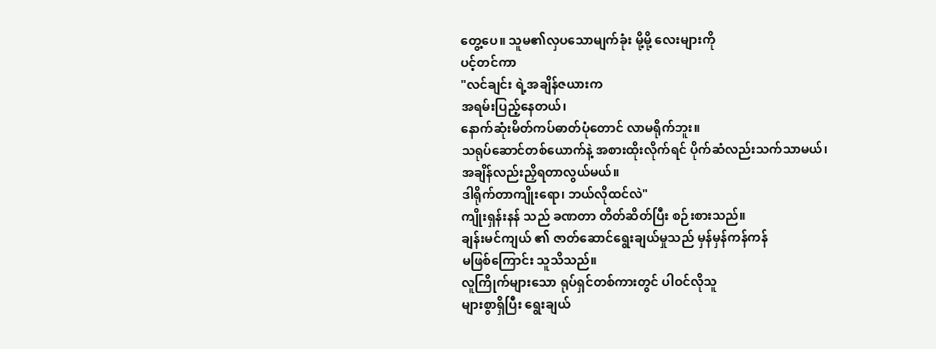တွေ့ပေ။ သူမ၏လှပသောမျက်ခုံး မို့မို့ လေးများကို
ပင့်တင်ကာ
"လင်ချင်း ရဲ့အချိန်ဇယားက
အရမ်းပြည့်နေတယ်၊
နောက်ဆုံးမိတ်ကပ်ဓာတ်ပုံတောင် လာမရိုက်ဘူး။
သရုပ်ဆောင်တစ်ယောက်နဲ့ အစားထိုးလိုက်ရင် ပိုက်ဆံလည်းသက်သာမယ်၊
အချိန်လည်းညှိရတာလွယ်မယ်။
ဒါရိုက်တာကျိုးရော၊ ဘယ်လိုထင်လဲ"
ကျိုးရှန်းနန် သည် ခဏတာ တိတ်ဆိတ်ပြီး စဉ်းစားသည်။
ချန်းမင်ကျယ် ၏ ဇာတ်ဆောင်ရွေးချယ်မှုသည် မှန်မှန်ကန်ကန်
မဖြစ်ကြောင်း သူသိသည်။
လူကြိုက်များသော ရုပ်ရှင်တစ်ကားတွင် ပါဝင်လိုသူ
များစွာရှိပြီး ရွေးချယ်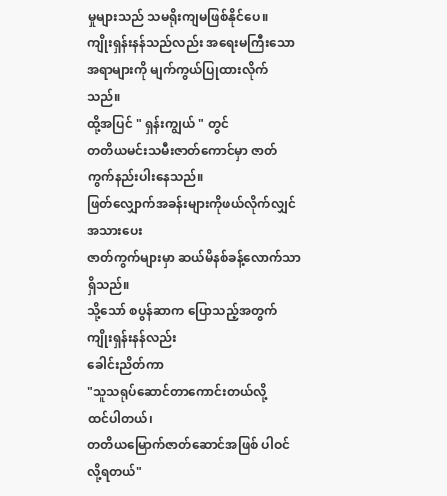မှုများသည် သမရိုးကျမဖြစ်နိုင်ပေ။
ကျိုးရှန်းနန်သည်လည်း အရေးမကြီးသောအရာများကို မျက်ကွယ်ပြုထားလိုက်သည်။
ထို့အပြင် " ရှန်းကျွယ် " တွင်
တတိယမင်းသမီးဇာတ်ကောင်မှာ ဇာတ်ကွက်နည်းပါးနေသည်။
ဖြတ်လျှောက်အခန်းများကိုဖယ်လိုက်လျှင် အသားပေး
ဇာတ်ကွက်များမှာ ဆယ်မိနစ်ခန့်လောက်သာရှိသည်။
သို့သော် စပွန်ဆာက ပြောသည့်အတွက် ကျိုးရှန်းနန်လည်း
ခေါင်းညိတ်ကာ
"သူသရုပ်ဆောင်တာကောင်းတယ်လို့
ထင်ပါတယ်၊
တတိယမြောက်ဇာတ်ဆောင်အဖြစ် ပါဝင်လို့ရတယ်"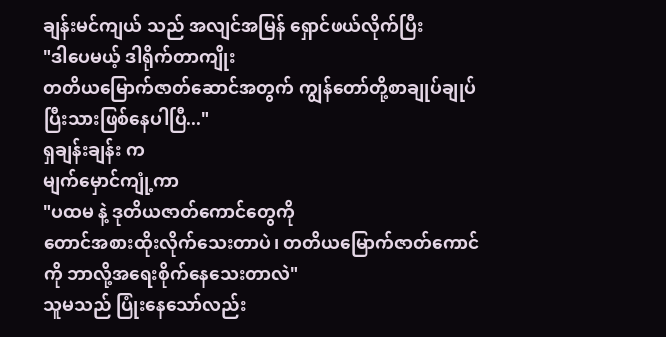ချန်းမင်ကျယ် သည် အလျင်အမြန် ရှောင်ဖယ်လိုက်ပြီး
"ဒါပေမယ့် ဒါရိုက်တာကျိုး
တတိယမြောက်ဇာတ်ဆောင်အတွက် ကျွန်တော်တို့စာချုပ်ချုပ်ပြီးသားဖြစ်နေပါပြီ..."
ရှချန်းချန်း က
မျက်မှောင်ကျုံ့ကာ
"ပထမ နဲ့ ဒုတိယဇာတ်ကောင်တွေကို
တောင်အစားထိုးလိုက်သေးတာပဲ၊ တတိယမြောက်ဇာတ်ကောင်ကို ဘာလို့အရေးစိုက်နေသေးတာလဲ"
သူမသည် ပြုံးနေသော်လည်း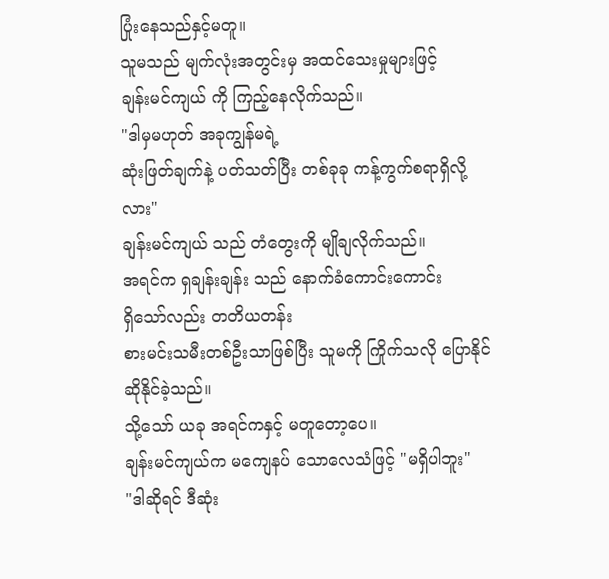ပြုံးနေသည်နှင့်မတူ။
သူမသည် မျက်လုံးအတွင်းမှ အထင်သေးမှုများဖြင့်
ချန်းမင်ကျယ် ကို ကြည့်နေလိုက်သည်။
"ဒါမှမဟုတ် အခုကျွန်မရဲ့
ဆုံးဖြတ်ချက်နဲ့ ပတ်သတ်ပြီး တစ်ခုခု ကန့်ကွက်စရာရှိလို့လား"
ချန်းမင်ကျယ် သည် တံတွေးကို မျိုချလိုက်သည်။
အရင်က ရှချန်းချန်း သည် နောက်ခံကောင်းကောင်း
ရှိသော်လည်း တတိယတန်း
စားမင်းသမီးတစ်ဦးသာဖြစ်ပြီး သူမကို ကြိုက်သလို ပြောနိုင်ဆိုနိုင်ခဲ့သည်။
သို့သော် ယခု အရင်ကနှင့် မတူတော့ပေ။
ချန်းမင်ကျယ်က မကျေနပ် သောလေသံဖြင့် "မရှိပါဘူး"
"ဒါဆိုရင် ဒီဆုံး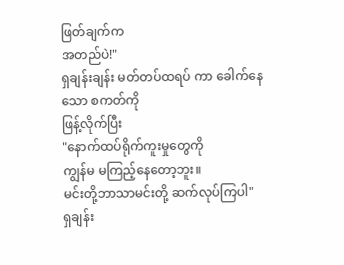ဖြတ်ချက်က
အတည်ပဲ!"
ရှချန်းချန်း မတ်တပ်ထရပ် ကာ ခေါက်နေသော စကတ်ကို
ဖြန့်လိုက်ပြီး
"နောက်ထပ်ရိုက်ကူးမှုတွေကို
ကျွန်မ မကြည့်နေတော့ဘူး။
မင်းတို့ဘာသာမင်းတို့ ဆက်လုပ်ကြပါ"
ရှချန်း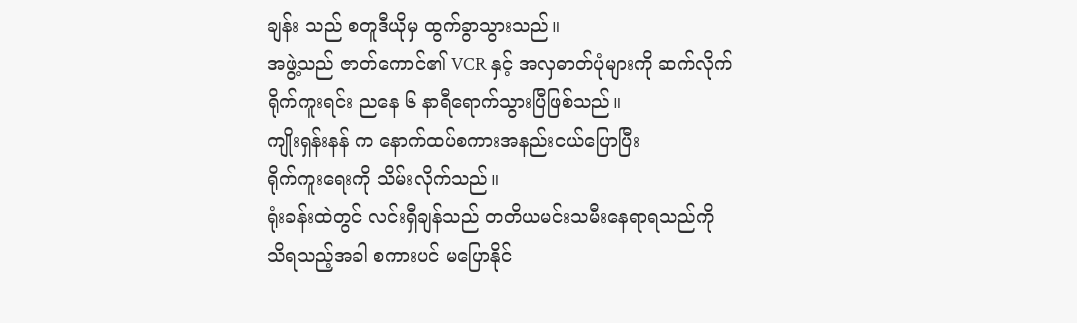ချန်း သည် စတူဒီယိုမှ ထွက်ခွာသွားသည်။
အဖွဲ့သည် ဇာတ်ကောင်၏ VCR နှင့် အလှဓာတ်ပုံများကို ဆက်လိုက် ရိုက်ကူးရင်း ညနေ ၆ နာရီရောက်သွားပြီဖြစ်သည်။
ကျိုးရှန်းနန် က နောက်ထပ်စကားအနည်းငယ်ပြောပြီး
ရိုက်ကူးရေးကို သိမ်းလိုက်သည်။
ရုံးခန်းထဲတွင် လင်းရှီချန်သည် တတိယမင်းသမီးနေရာရသည်ကို
သိရသည့်အခါ စကားပင် မပြောနိုင်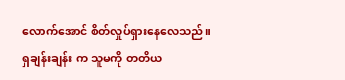လောက်အောင် စိတ်လှုပ်ရှားနေလေသည်။
ရှချန်းချန်း က သူမကို တတိယ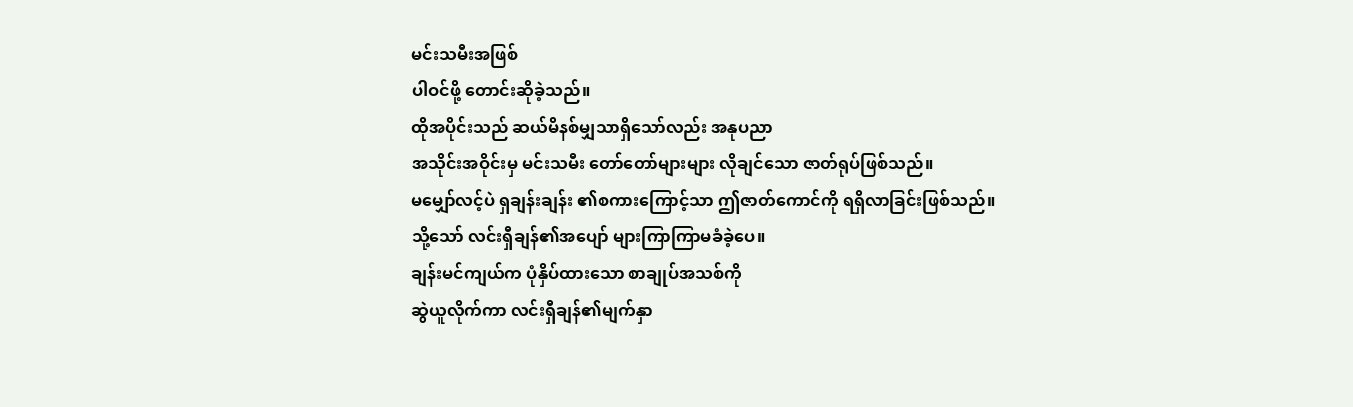မင်းသမီးအဖြစ်
ပါဝင်ဖို့ တောင်းဆိုခဲ့သည်။
ထိုအပိုင်းသည် ဆယ်မိနစ်မျှသာရှိသော်လည်း အနုပညာ
အသိုင်းအဝိုင်းမှ မင်းသမီး တော်တော်များများ လိုချင်သော ဇာတ်ရုပ်ဖြစ်သည်။
မမျှော်လင့်ပဲ ရှချန်းချန်း ၏စကားကြောင့်သာ ဤဇာတ်ကောင်ကို ရရှိလာခြင်းဖြစ်သည်။
သို့သော် လင်းရှီချန်၏အပျော် များကြာကြာမခံခဲ့ပေ။
ချန်းမင်ကျယ်က ပုံနှိပ်ထားသော စာချုပ်အသစ်ကို
ဆွဲယူလိုက်ကာ လင်းရှီချန်၏မျက်နှာ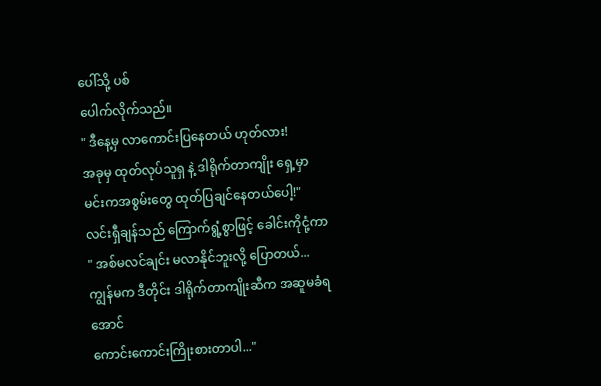ပေါ်သို့ ပစ်
ပေါက်လိုက်သည်။
" ဒီနေ့မှ လာကောင်းပြနေတယ် ဟုတ်လား!
အခုမှ ထုတ်လုပ်သူရှ နဲ့ ဒါရိုက်တာကျိုး ရှေ့မှာ
မင်းကအစွမ်းတွေ ထုတ်ပြချင်နေတယ်ပေါ့!"
လင်းရှီချန်သည် ကြောက်ရွံ့စွာဖြင့် ခေါင်းကိုငုံ့ကာ
" အစ်မလင်ချင်း မလာနိုင်ဘူးလို့ ပြောတယ်...
ကျွန်မက ဒီတိုင်း ဒါရိုက်တာကျိုးဆီက အဆူမခံရအောင်
ကောင်းကောင်းကြိုးစားတာပါ..."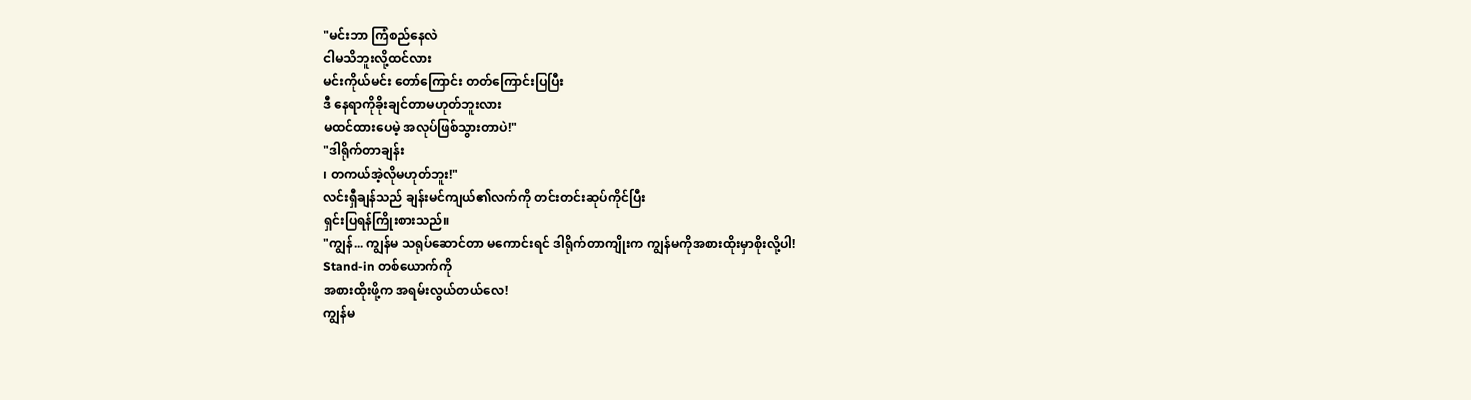"မင်းဘာ ကြံစည်နေလဲ
ငါမသိဘူးလို့ထင်လား
မင်းကိုယ်မင်း တော်ကြောင်း တတ်ကြောင်းပြပြီး
ဒီ နေရာကိုခိုးချင်တာမဟုတ်ဘူးလား
မထင်ထားပေမဲ့ အလုပ်ဖြစ်သွားတာပဲ!"
"ဒါရိုက်တာချန်း
၊ တကယ်အဲ့လိုမဟုတ်ဘူး!"
လင်းရှီချန်သည် ချန်းမင်ကျယ်၏လက်ကို တင်းတင်းဆုပ်ကိုင်ပြီး
ရှင်းပြရန်ကြိုးစားသည်။
"ကျွန်... ကျွန်မ သရုပ်ဆောင်တာ မကောင်းရင် ဒါရိုက်တာကျိုးက ကျွန်မကိုအစားထိုးမှာစိုးလို့ပါ!
Stand-in တစ်ယောက်ကို
အစားထိုးဖို့က အရမ်းလွယ်တယ်လေ!
ကျွန်မ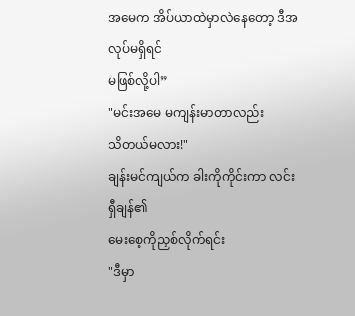အမေက အိပ်ယာထဲမှာလဲနေတော့ ဒီအလုပ်မရှိရင်
မဖြစ်လို့ပါ”
"မင်းအမေ မကျန်းမာတာလည်း
သိတယ်မလား!"
ချန်းမင်ကျယ်က ခါးကိုကိုင်းကာ လင်းရှီချန်၏
မေးစေ့ကိုညှစ်လိုက်ရင်း
"ဒီမှာ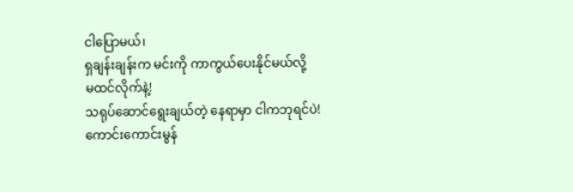ငါပြောမယ်၊
ရှချန်းချန်းက မင်းကို ကာကွယ်ပေးနိုင်မယ်လို့
မထင်လိုက်နဲ့!
သရုပ်ဆောင်ရွေးချယ်တဲ့ နေရာမှာ ငါကဘုရင်ပဲ!
ကောင်းကောင်းမွန်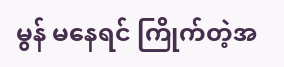မွန် မနေရင် ကြိုက်တဲ့အ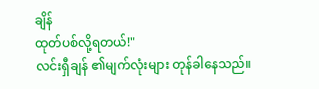ချိန်
ထုတ်ပစ်လို့ရတယ်!"
လင်းရှီချန် ၏မျက်လုံးများ တုန်ခါနေသည်။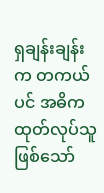ရှချန်းချန်းက တကယ်ပင် အဓိကထုတ်လုပ်သူဖြစ်သော်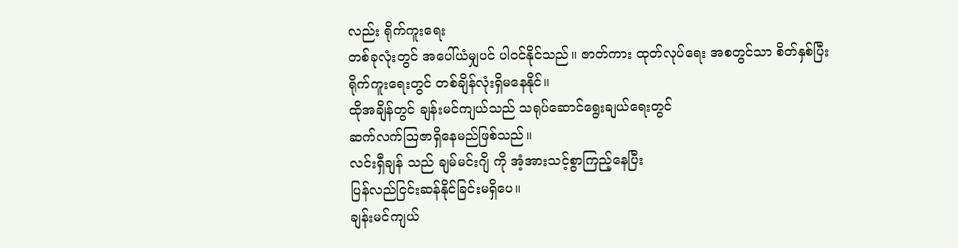လည်း ရိုက်ကူးရေး
တစ်ခုလုံးတွင် အပေါ်ယံမျှပင် ပါဝင်နိုင်သည်။ ဇာတ်ကား ထုတ်လုပ်ရေး အစတွင်သာ စိတ်နှစ်ပြီး
ရိုက်ကူးရေးတွင် တစ်ချိန်လုံးရှိမနေနိုင်။
ထိုအချိန်တွင် ချန်းမင်ကျယ်သည် သရုပ်ဆောင်ရွေးချယ်ရေးတွင်
ဆက်လက်ဩဇာရှိနေမည်ဖြစ်သည်။
လင်းရှီချန် သည် ချမ်မင်းဂျိ ကို အံ့အားသင့်စွာကြည့်နေပြီး
ပြန်လည်ငြင်းဆန်နိုင်ခြင်းမရှိပေ။
ချန်းမင်ကျယ်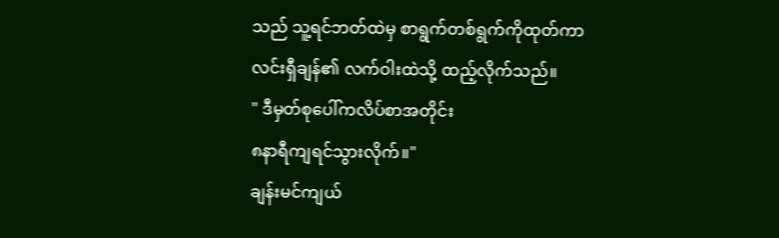သည် သူ့ရင်ဘတ်ထဲမှ စာရွက်တစ်ရွက်ကိုထုတ်ကာ
လင်းရှီချန်၏ လက်ဝါးထဲသို့ ထည့်လိုက်သည်။
" ဒီမှတ်စုပေါ်ကလိပ်စာအတိုင်း
၈နာရီကျရင်သွားလိုက်။"
ချန်းမင်ကျယ်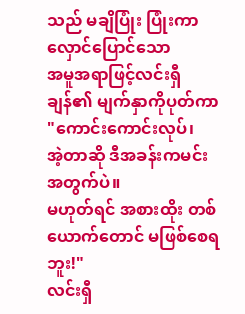သည် မချိပြုံး ပြုံးကာ လှောင်ပြောင်သော
အမူအရာဖြင့်လင်းရှီချန်၏ မျက်နှာကိုပုတ်ကာ
"ကောင်းကောင်းလုပ်၊
အဲ့တာဆို ဒီအခန်းကမင်းအတွက်ပဲ။
မဟုတ်ရင် အစားထိုး တစ်ယောက်တောင် မဖြစ်စေရဘူး!"
လင်းရှီ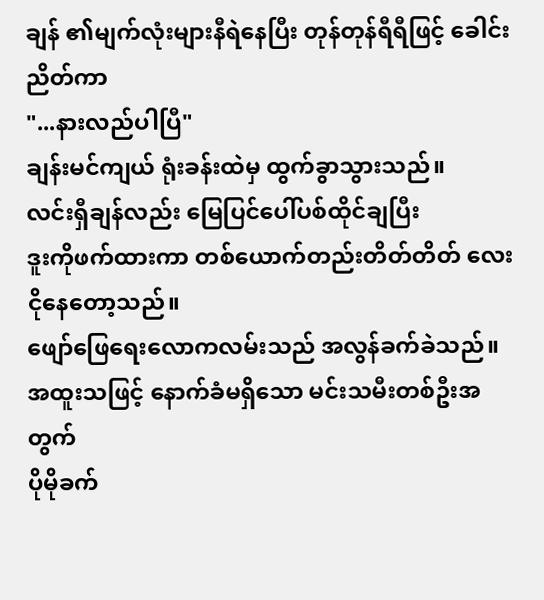ချန် ၏မျက်လုံးများနီရဲနေပြီး တုန်တုန်ရီရီဖြင့် ခေါင်းညိတ်ကာ
"...နားလည်ပါပြီ"
ချန်းမင်ကျယ် ရုံးခန်းထဲမှ ထွက်ခွာသွားသည်။
လင်းရှီချန်လည်း မြေပြင်ပေါ်ပစ်ထိုင်ချပြီး
ဒူးကိုဖက်ထားကာ တစ်ယောက်တည်းတိတ်တိတ် လေးငိုနေတော့သည်။
ဖျော်ဖြေရေးလောကလမ်းသည် အလွန်ခက်ခဲသည်။
အထူးသဖြင့် နောက်ခံမရှိသော မင်းသမီးတစ်ဦးအတွက်
ပိုမိုခက်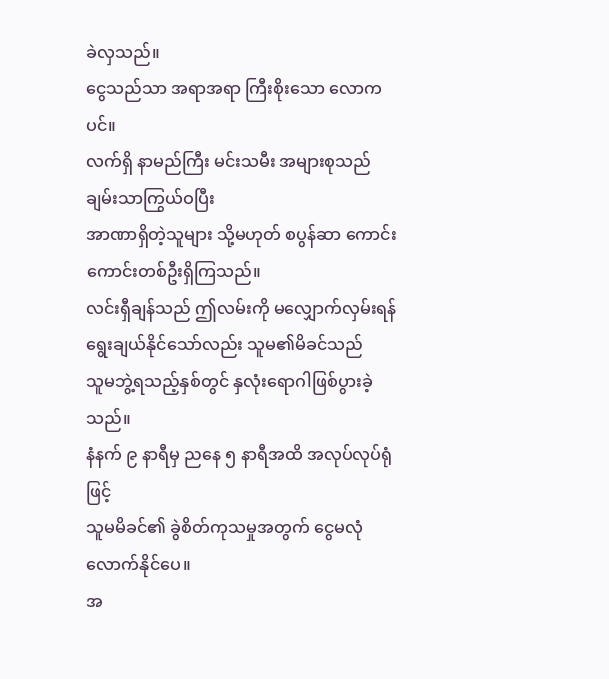ခဲလှသည်။
ငွေသည်သာ အရာအရာ ကြီးစိုးသော လောကပင်။
လက်ရှိ နာမည်ကြီး မင်းသမီး အများစုသည် ချမ်းသာကြွယ်ဝပြီး
အာဏာရှိတဲ့သူများ သို့မဟုတ် စပွန်ဆာ ကောင်းကောင်းတစ်ဦးရှိကြသည်။
လင်းရှီချန်သည် ဤလမ်းကို မလျှောက်လှမ်းရန်
ရွေးချယ်နိုင်သော်လည်း သူမ၏မိခင်သည်
သူမဘွဲ့ရသည့်နှစ်တွင် နှလုံးရောဂါဖြစ်ပွားခဲ့သည်။
နံနက် ၉ နာရီမှ ညနေ ၅ နာရီအထိ အလုပ်လုပ်ရုံဖြင့်
သူမမိခင်၏ ခွဲစိတ်ကုသမှုအတွက် ငွေမလုံလောက်နိုင်ပေ။
အ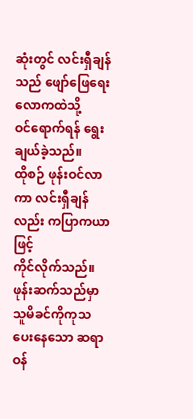ဆုံးတွင် လင်းရှီချန် သည် ဖျော်ဖြေရေးလောကထဲသို့
ဝင်ရောက်ရန် ရွေးချယ်ခဲ့သည်။
ထိုစဉ် ဖုန်းဝင်လာကာ လင်းရှီချန်လည်း ကပြာကယာဖြင့်
ကိုင်လိုက်သည်။
ဖုန်းဆက်သည်မှာ သူမိခင်ကိုကုသပေးနေသော ဆရာဝန်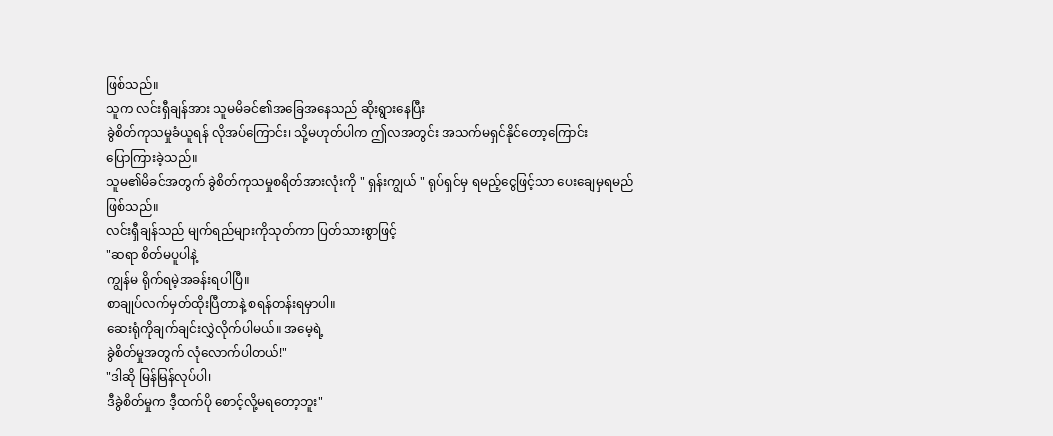ဖြစ်သည်။
သူက လင်းရှီချန်အား သူမမိခင်၏အခြေအနေသည် ဆိုးရွားနေပြီး
ခွဲစိတ်ကုသမှုခံယူရန် လိုအပ်ကြောင်း၊ သို့မဟုတ်ပါက ဤလအတွင်း အသက်မရှင်နိုင်တော့ကြောင်း
ပြောကြားခဲ့သည်။
သူမ၏မိခင်အတွက် ခွဲစိတ်ကုသမှုစရိတ်အားလုံးကို " ရှန်းကျွယ် " ရုပ်ရှင်မှ ရမည့်ငွေဖြင့်သာ ပေးချေမှရမည်ဖြစ်သည်။
လင်းရှီချန်သည် မျက်ရည်များကိုသုတ်ကာ ပြတ်သားစွာဖြင့်
"ဆရာ စိတ်မပူပါနဲ့
ကျွန်မ ရိုက်ရမဲ့အခန်းရပါပြီ။
စာချုပ်လက်မှတ်ထိုးပြီတာနဲ့ စရန်တန်းရမှာပါ။
ဆေးရုံကိုချက်ချင်းလွှဲလိုက်ပါမယ်။ အမေ့ရဲ့
ခွဲစိတ်မှုအတွက် လုံလောက်ပါတယ်!"
"ဒါဆို မြန်မြန်လုပ်ပါ၊
ဒီခွဲစိတ်မှုက ဒီ့ထက်ပို စောင့်လို့မရတော့ဘူး"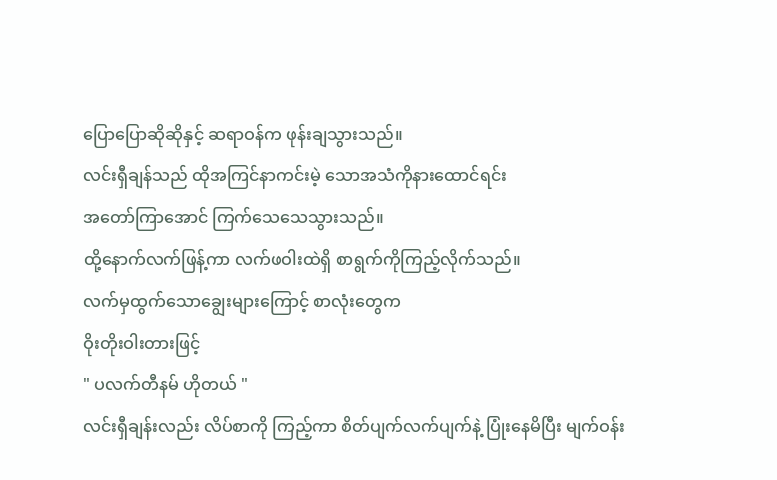ပြောပြောဆိုဆိုနှင့် ဆရာဝန်က ဖုန်းချသွားသည်။
လင်းရှီချန်သည် ထိုအကြင်နာကင်းမဲ့ သောအသံကိုနားထောင်ရင်း
အတော်ကြာအောင် ကြက်သေသေသွားသည်။
ထို့နောက်လက်ဖြန့်ကာ လက်ဖဝါးထဲရှိ စာရွက်ကိုကြည့်လိုက်သည်။
လက်မှထွက်သောချွေးများကြောင့် စာလုံးတွေက
ဝိုးတိုးဝါးတားဖြင့်
" ပလက်တီနမ် ဟိုတယ် "
လင်းရှီချန်းလည်း လိပ်စာကို ကြည့်ကာ စိတ်ပျက်လက်ပျက်နဲ့ ပြုံးနေမိပြီး မျက်ဝန်း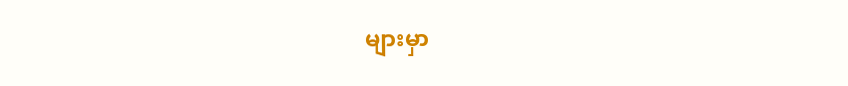များမှာ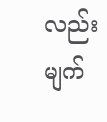လည်း မျက်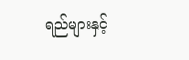ရည်များနှင့်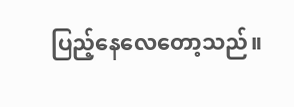ပြည့်နေလေတော့သည်။